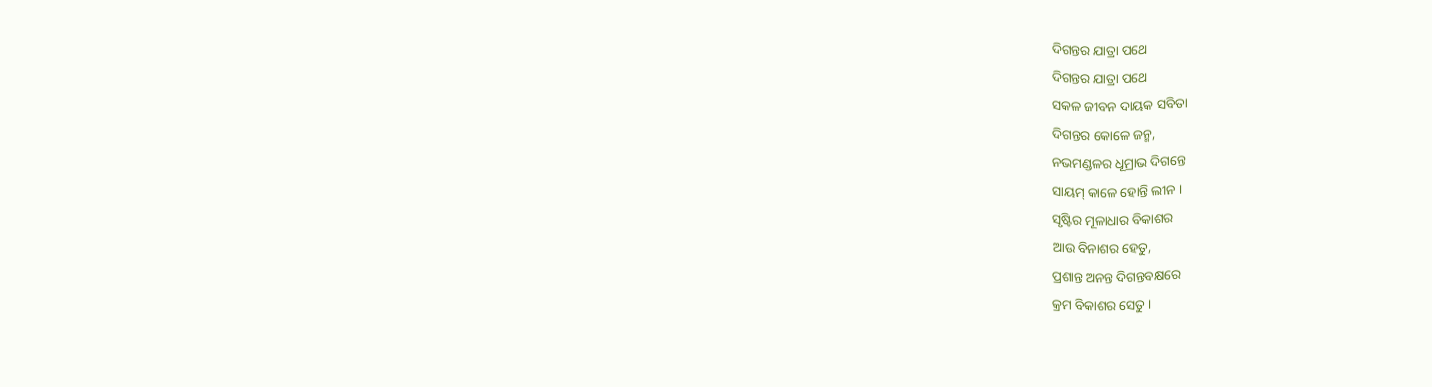ଦିଗନ୍ତର ଯାତ୍ରା ପଥେ
ଦିଗନ୍ତର ଯାତ୍ରା ପଥେ
ସକଳ ଜୀବନ ଦାୟକ ସବିତା
ଦିଗନ୍ତର କୋଳେ ଜନ୍ମ,
ନଭମଣ୍ଡଳର ଧୂମ୍ରାଭ ଦିଗନ୍ତେ
ସାୟମ୍ କାଳେ ହୋନ୍ତି ଲୀନ ।
ସୃଷ୍ଟିର ମୂଳାଧାର ବିକାଶର
ଆଉ ବିନାଶର ହେତୁ,
ପ୍ରଶାନ୍ତ ଅନନ୍ତ ଦିଗନ୍ତବକ୍ଷରେ
କ୍ରମ ବିକାଶର ସେତୁ ।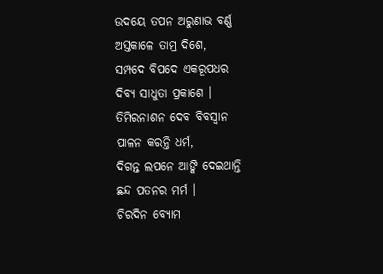ଉଦୟେ ତପନ ଅରୁଣାଭ ବର୍ଣ୍ଣ
ଅସ୍ତକାଳେ ତାମ୍ର ଦିଶେ,
ସମ୍ପଦେ ବିପଦେ ଏକରୂପଧର
ଦିବ୍ୟ ସାଧୁତା ପ୍ରକାଶେ ।
ତିମିରନାଶନ ଦେବ ବିବସ୍ଵାନ
ପାଳନ କରନ୍ତି ଧର୍ମ,
ଦିଗନ୍ତ ଲପନେ ଆଙ୍କି ଦେଇଥାନ୍ତି
ଛନ୍ଦ ପତନର ମର୍ମ ।
ଚିରଦିନ ବ୍ୟୋମ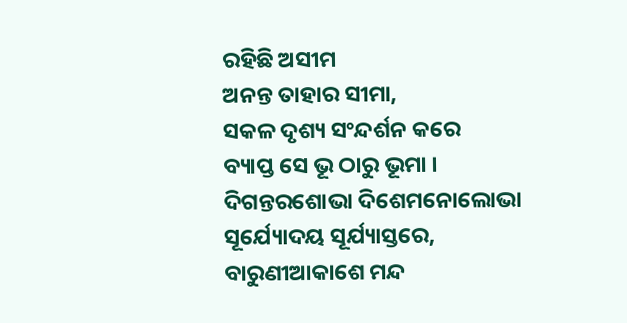ରହିଛି ଅସୀମ
ଅନନ୍ତ ତାହାର ସୀମା,
ସକଳ ଦୃଶ୍ୟ ସଂନ୍ଦର୍ଶନ କରେ
ବ୍ୟାପ୍ତ ସେ ଭୂ ଠାରୁ ଭୂମା ।
ଦିଗନ୍ତରଶୋଭା ଦିଶେମନୋଲୋଭା
ସୂର୍ଯ୍ୟୋଦୟ ସୂର୍ଯ୍ୟାସ୍ତରେ,
ବାରୁଣୀଆକାଶେ ମନ୍ଦ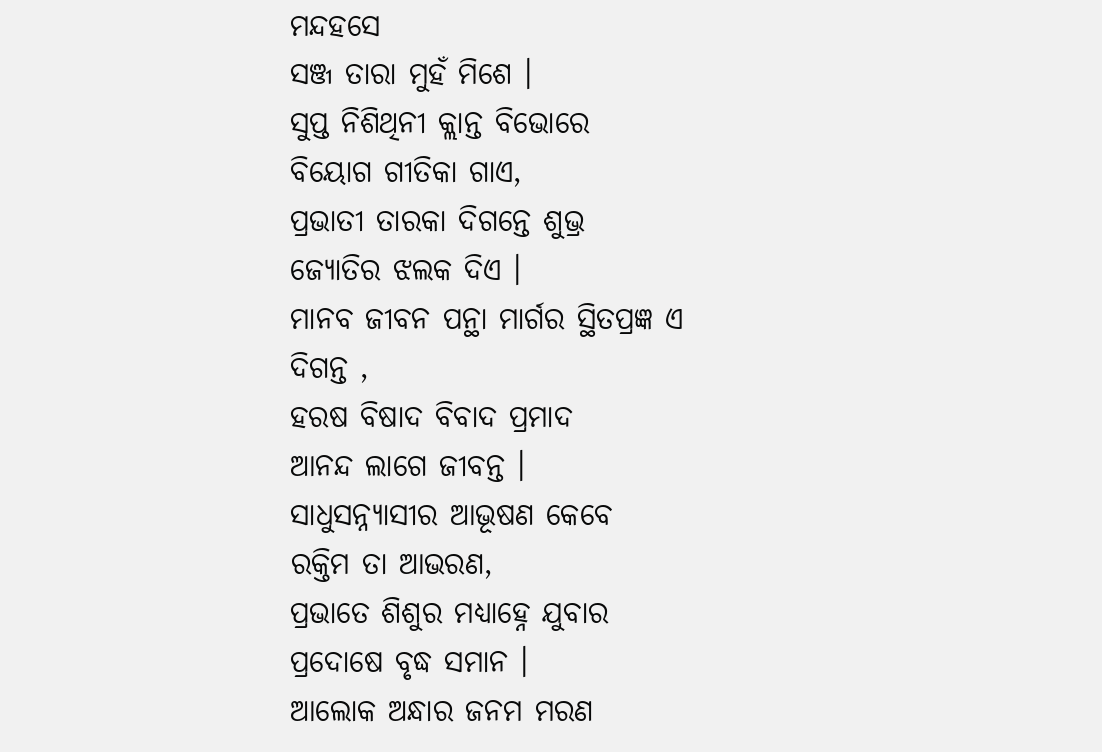ମନ୍ଦହସେ
ସଞ୍ଜ ତାରା ମୁହଁ ମିଶେ ।
ସୁପ୍ତ ନିଶିଥିନୀ କ୍ଲାନ୍ତ ବିଭୋରେ
ବିୟୋଗ ଗୀତିକା ଗାଏ,
ପ୍ରଭାତୀ ତାରକା ଦିଗନ୍ତେ ଶୁଭ୍ର
ଜ୍ୟୋତିର ଝଲକ ଦିଏ ।
ମାନବ ଜୀବନ ପନ୍ଥା ମାର୍ଗର ସ୍ଥିତପ୍ରଜ୍ଞ ଏ ଦିଗନ୍ତ ,
ହରଷ ବିଷାଦ ବିବାଦ ପ୍ରମାଦ
ଆନନ୍ଦ ଲାଗେ ଜୀବନ୍ତ ।
ସାଧୁସନ୍ନ୍ୟାସୀର ଆଭୂଷଣ କେବେ
ରକ୍ତିମ ତା ଆଭରଣ,
ପ୍ରଭାତେ ଶିଶୁର ମଧ୍ୟାହ୍ନେ ଯୁବାର
ପ୍ରଦୋଷେ ବୃଦ୍ଧ ସମାନ ।
ଆଲୋକ ଅନ୍ଧାର ଜନମ ମରଣ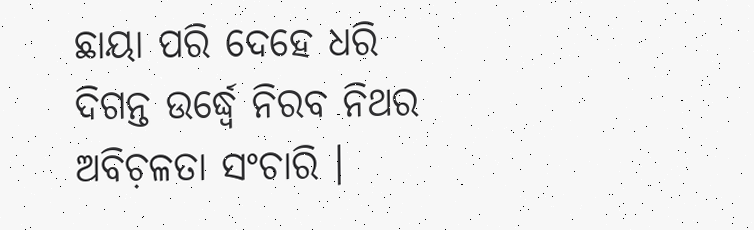ଛାୟା ପରି ଦେହେ ଧରି
ଦିଗନ୍ତ ଉର୍ଦ୍ଧ୍ୱେ ନିରବ ନିଥର
ଅବିଚ଼ଳତା ସଂଚାରି ।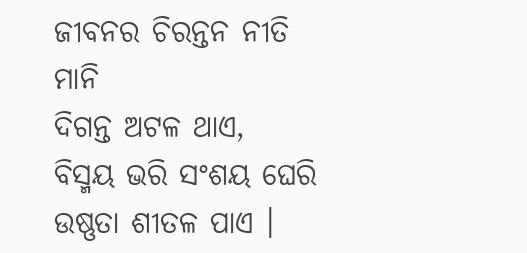ଜୀବନର ଚିରନ୍ତନ ନୀତି ମାନି
ଦିଗନ୍ତ ଅଟଳ ଥାଏ,
ବିସ୍ମୟ ଭରି ସଂଶୟ ଘେରି
ଉଷ୍ଣତା ଶୀତଳ ପାଏ ।